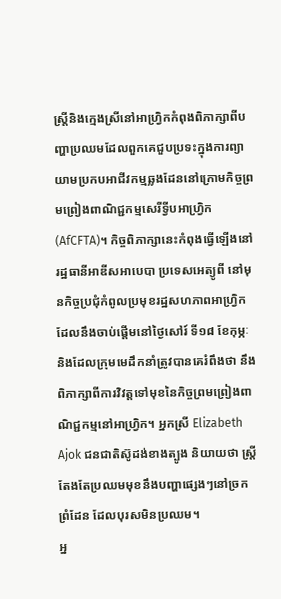ស្រ្តីនិងក្មេងស្រីនៅអាហ្រ្វិកកំពុងពិភាក្សាពីបញ្ហាប្រឈមដែលពួកគេជួបប្រទះក្នុងការព្យាយាមប្រកបអាជីវកម្មឆ្លងដែននៅក្រោមកិច្ចព្រមព្រៀងពាណិជ្ជកម្មសេរីទ្វីបអាហ្វ្រិក (AfCFTA)។ កិច្ចពិភាក្សានេះកំពុងធ្វើឡើងនៅរដ្ឋធានីអាឌីសអាបេបា ប្រទេសអេត្យូពី នៅមុនកិច្ចប្រជុំកំពូលប្រមុខរដ្ឋសហភាពអាហ្វ្រិក ដែលនឹងចាប់ផ្តើមនៅថ្ងៃសៅរ៍ ទី១៨ ខែកុម្ភៈ និងដែលក្រុមមេដឹកនាំត្រូវបានគេរំពឹងថា នឹងពិភាក្សាពីការវិវត្តទៅមុខនៃកិច្ចព្រមព្រៀងពាណិជ្ជកម្មនៅអាហ្រ្វិក។ អ្នកស្រី Elizabeth Ajok ជនជាតិស៊ូដង់ខាងត្បូង និយាយថា ស្រ្តីតែងតែប្រឈមមុខនឹងបញ្ហាផ្សេងៗនៅច្រកព្រំដែន ដែលបុរសមិនប្រឈម។
អ្ន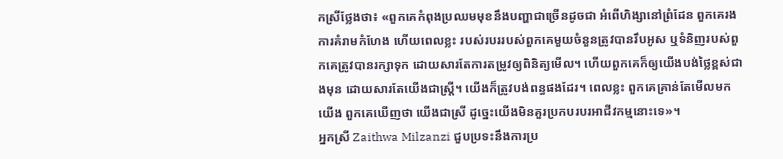កស្រីថ្លែងថា៖ «ពួកគេកំពុងប្រឈមមុខនឹងបញ្ហាជាច្រើនដូចជា អំពើហិង្សានៅព្រំដែន ពួកគេរងការគំរាមកំហែង ហើយពេលខ្លះ របស់របររបស់ពួកគេមួយចំនួនត្រូវបានរឹបអូស ឬទំនិញរបស់ពួកគេត្រូវបានរក្សាទុក ដោយសារតែការតម្រូវឲ្យពិនិត្យមើល។ ហើយពួកគេក៏ឲ្យយើងបង់ថ្លៃខ្ពស់ជាងមុន ដោយសារតែយើងជាស្រ្តី។ យើងក៏ត្រូវបង់ពន្ធផងដែរ។ ពេលខ្លះ ពួកគេគ្រាន់តែមើលមកយើង ពួកគេឃើញថា យើងជាស្រី ដូច្នេះយើងមិនគួរប្រកបរបរអាជីវកម្មនោះទេ»។
អ្នកស្រី Zaithwa Milzanzi ជួបប្រទះនឹងការប្រ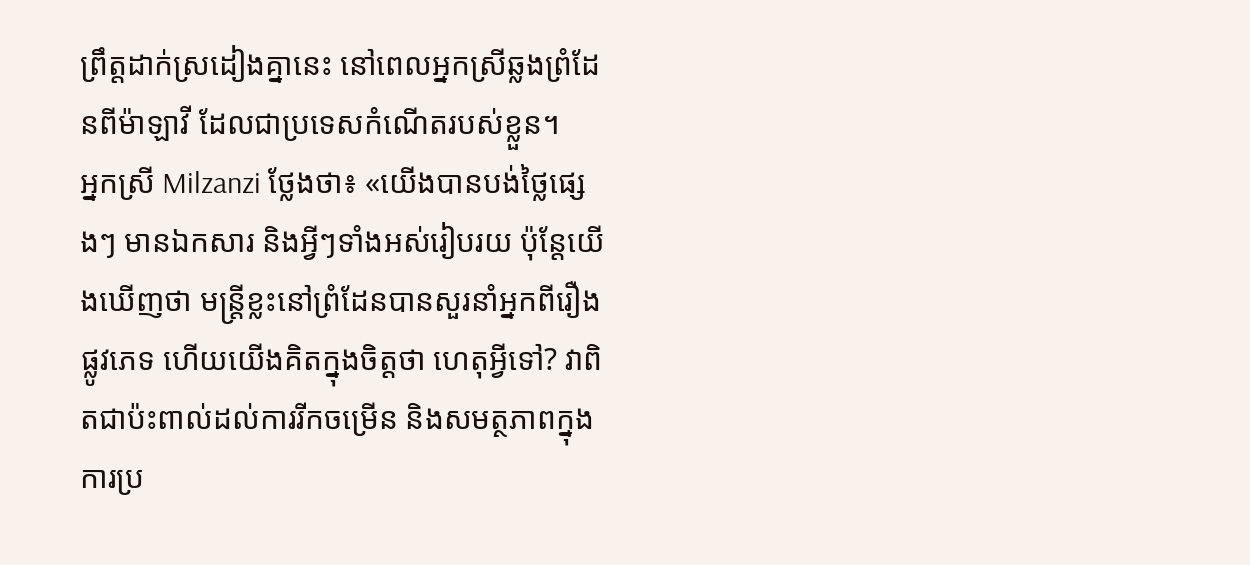ព្រឹត្តដាក់ស្រដៀងគ្នានេះ នៅពេលអ្នកស្រីឆ្លងព្រំដែនពីម៉ាឡាវី ដែលជាប្រទេសកំណើតរបស់ខ្លួន។
អ្នកស្រី Milzanzi ថ្លែងថា៖ «យើងបានបង់ថ្លៃផ្សេងៗ មានឯកសារ និងអ្វីៗទាំងអស់រៀបរយ ប៉ុន្តែយើងឃើញថា មន្រ្តីខ្លះនៅព្រំដែនបានសួរនាំអ្នកពីរឿងផ្លូវភេទ ហើយយើងគិតក្នុងចិត្តថា ហេតុអ្វីទៅ? វាពិតជាប៉ះពាល់ដល់ការរីកចម្រើន និងសមត្ថភាពក្នុងការប្រ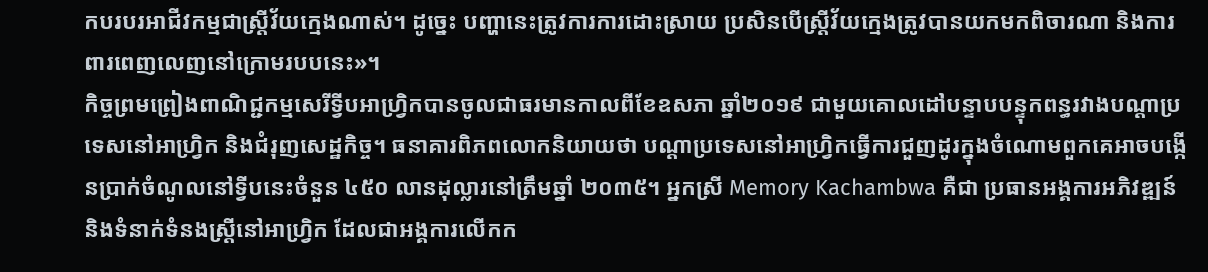កបរបរអាជីវកម្មជាស្រ្តីវ័យក្មេងណាស់។ ដូច្នេះ បញ្ហានេះត្រូវការការដោះស្រាយ ប្រសិនបើស្រ្តីវ័យក្មេងត្រូវបានយកមកពិចារណា និងការពារពេញលេញនៅក្រោមរបបនេះ»។
កិច្ចព្រមព្រៀងពាណិជ្ជកម្មសេរីទ្វីបអាហ្វ្រិកបានចូលជាធរមានកាលពីខែឧសភា ឆ្នាំ២០១៩ ជាមួយគោលដៅបន្ទាបបន្ទុកពន្ធរវាងបណ្តាប្រទេសនៅអាហ្រ្វិក និងជំរុញសេដ្ឋកិច្ច។ ធនាគារពិភពលោកនិយាយថា បណ្តាប្រទេសនៅអាហ្វ្រិកធ្វើការជួញដូរក្នុងចំណោមពួកគេអាចបង្កើនប្រាក់ចំណូលនៅទ្វីបនេះចំនួន ៤៥០ លានដុល្លារនៅត្រឹមឆ្នាំ ២០៣៥។ អ្នកស្រី Memory Kachambwa គឺជា ប្រធានអង្គការអភិវឌ្ឍន៍និងទំនាក់ទំនងស្រ្តីនៅអាហ្រ្វិក ដែលជាអង្គការលើកក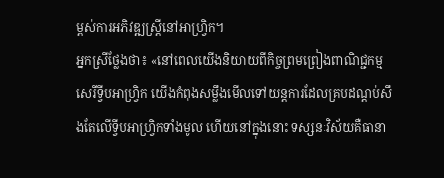ម្ពស់ការអភិវឌ្ឍស្រ្តីនៅអាហ្វ្រិក។
អ្នកស្រីថ្លែងថា៖ «នៅពេលយើងនិយាយពីកិច្ចព្រមព្រៀងពាណិជ្ជកម្មសេរីទ្វីបអាហ្វ្រិក យើងកំពុងសម្លឹងមើលទៅយន្តការដែលគ្របដណ្តប់សឹងតែលើទ្វីបអាហ្វ្រិកទាំងមូល ហើយនៅក្នុងនោះ ទស្សនៈវិស័យគឺធានា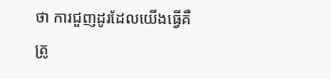ថា ការជួញដូរដែលយើងធ្វើគឺ ត្រូ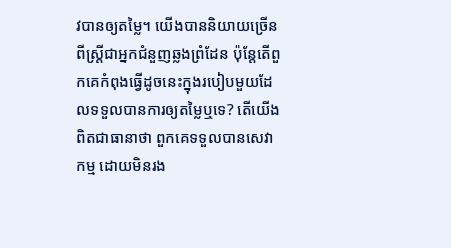វបានឲ្យតម្លៃ។ យើងបាននិយាយច្រើនពីស្រ្តីជាអ្នកជំនួញឆ្លងព្រំដែន ប៉ុន្តែតើពួកគេកំពុងធ្វើដូចនេះក្នុងរបៀបមួយដែលទទួលបានការឲ្យតម្លៃឬទេ? តើយើងពិតជាធានាថា ពួកគេទទួលបានសេវាកម្ម ដោយមិនរង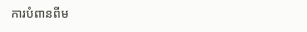ការបំពានពីម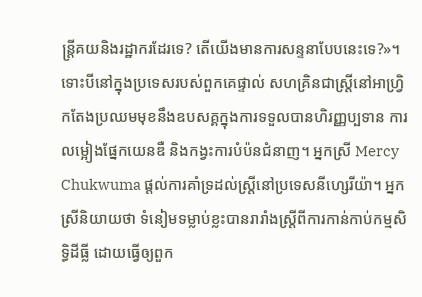ន្រ្តីគយនិងរដ្ឋាករដែរទេ? តើយើងមានការសន្ទនាបែបនេះទេ?»។
ទោះបីនៅក្នុងប្រទេសរបស់ពួកគេផ្ទាល់ សហគ្រិនជាស្រ្តីនៅអាហ្វ្រិកតែងប្រឈមមុខនឹងឧបសគ្គក្នុងការទទួលបានហិរញ្ញប្បទាន ការលម្អៀងផ្នែកយេនឌឺ និងកង្វះការបំប៉នជំនាញ។ អ្នកស្រី Mercy Chukwuma ផ្តល់ការគាំទ្រដល់ស្រ្តីនៅប្រទេសនីហ្សេរីយ៉ា។ អ្នកស្រីនិយាយថា ទំនៀមទម្លាប់ខ្លះបានរារាំងស្រ្តីពីការកាន់កាប់កម្មសិទ្ធិដីធ្លី ដោយធ្វើឲ្យពួក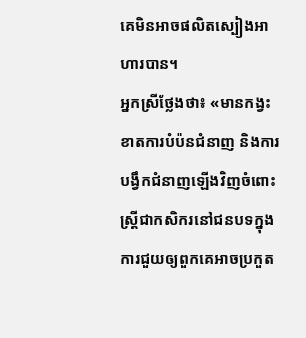គេមិនអាចផលិតស្បៀងអាហារបាន។
អ្នកស្រីថ្លែងថា៖ «មានកង្វះខាតការបំប៉នជំនាញ និងការបង្វឹកជំនាញឡើងវិញចំពោះស្រ្តីជាកសិករនៅជនបទក្នុងការជួយឲ្យពួកគេអាចប្រកួត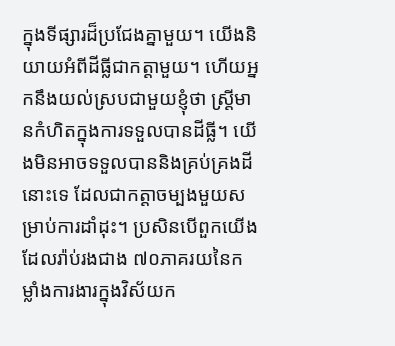ក្នុងទីផ្សារដ៏ប្រជែងគ្នាមួយ។ យើងនិយាយអំពីដីធ្លីជាកត្តាមួយ។ ហើយអ្នកនឹងយល់ស្របជាមួយខ្ញុំថា ស្រ្តីមានកំហិតក្នុងការទទួលបានដីធ្លី។ យើងមិនអាចទទួលបាននិងគ្រប់គ្រងដីនោះទេ ដែលជាកត្តាចម្បងមួយសម្រាប់ការដាំដុះ។ ប្រសិនបើពួកយើង ដែលរ៉ាប់រងជាង ៧០ភាគរយនៃកម្លាំងការងារក្នុងវិស័យក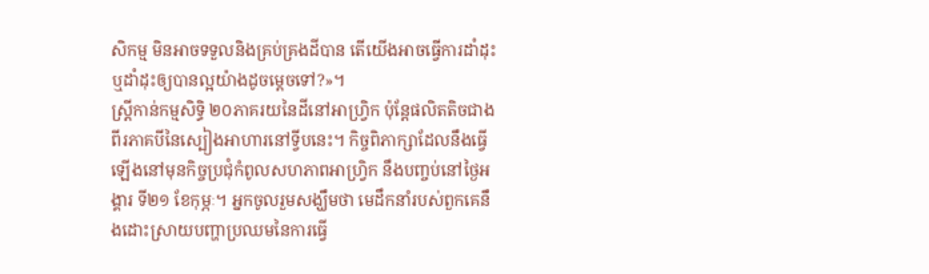សិកម្ម មិនអាចទទួលនិងគ្រប់គ្រងដីបាន តើយើងអាចធ្វើការដាំដុះ ឬដាំដុះឲ្យបានល្អយ៉ាងដូចម្តេចទៅ?»។
ស្រ្តីកាន់កម្មសិទ្ធិ ២០ភាគរយនៃដីនៅអាហ្វ្រិក ប៉ុន្តែផលិតតិចជាងពីរភាគបីនៃស្បៀងអាហារនៅទ្វីបនេះ។ កិច្ចពិភាក្សាដែលនឹងធ្វើឡើងនៅមុនកិច្ចប្រជុំកំពូលសហភាពអាហ្រ្វិក នឹងបញ្ចប់នៅថ្ងៃអង្គារ ទី២១ ខែកុម្ភៈ។ អ្នកចូលរួមសង្ឃឹមថា មេដឹកនាំរបស់ពួកគេនឹងដោះស្រាយបញ្ហាប្រឈមនៃការធ្វើ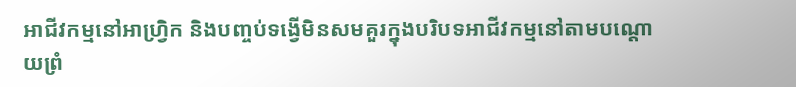អាជីវកម្មនៅអាហ្វ្រិក និងបញ្ចប់ទង្វើមិនសមគួរក្នុងបរិបទអាជីវកម្មនៅតាមបណ្តោយព្រំ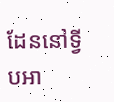ដែននៅទ្វីបអា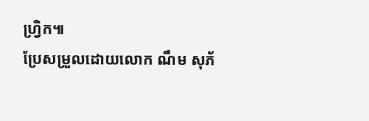ហ្វ្រិក៕
ប្រែសម្រួលដោយលោក ណឹម សុភ័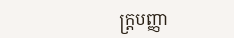ក្រ្តបញ្ញា